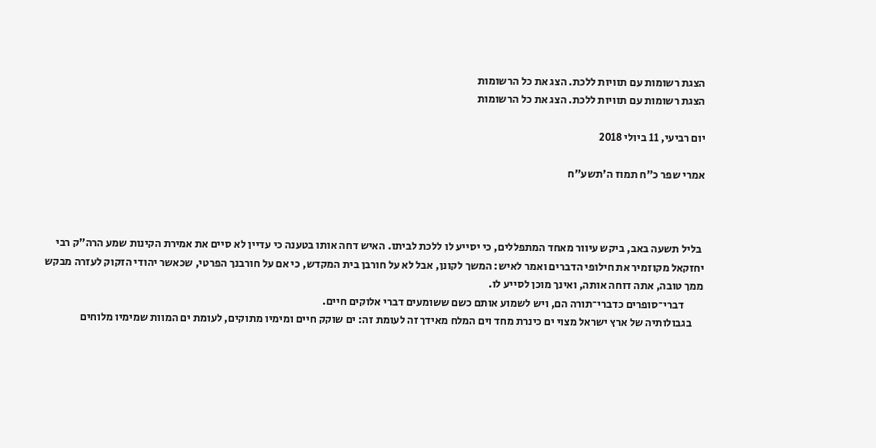הצגת רשומות עם תוויות ללכת. הצג את כל הרשומות
הצגת רשומות עם תוויות ללכת. הצג את כל הרשומות

יום רביעי, 11 ביולי 2018

אמרי שפר כ"ח תמוז ה'תשע"ח



 בליל תשעה באב, ביקש עיוור מאחד המתפללים, כי יסייע לו ללכת לביתו. האיש דחה אותו בטענה כי עדיין לא סיים את אמירת הקינות שמע הרה"ק רבי יחזקאל מקוזמיר את חילופי הדברים ואמר לאיש: המשך לקונן, אבל לא על חורבן בית המקדש, כי אם על חורבנך הפרטי, שכאשר יהודי הזקוק לעזרה מבקש ממך טובה, אתה דוחה אותה, ואינך מוכן לסייע לו.
         דברי־סופרים כדברי־תורה הם, ויש לשמוע אותם כשם ששומעים דברי אלוקים חיים.
     בגבולותיה של ארץ ישראל מצוי ים כינרת מחד וים המלח מאידך זה לעומת זה: ים שוקק חיים ומימיו מתוקים, לעומת ים המוות שמימיו מלוחים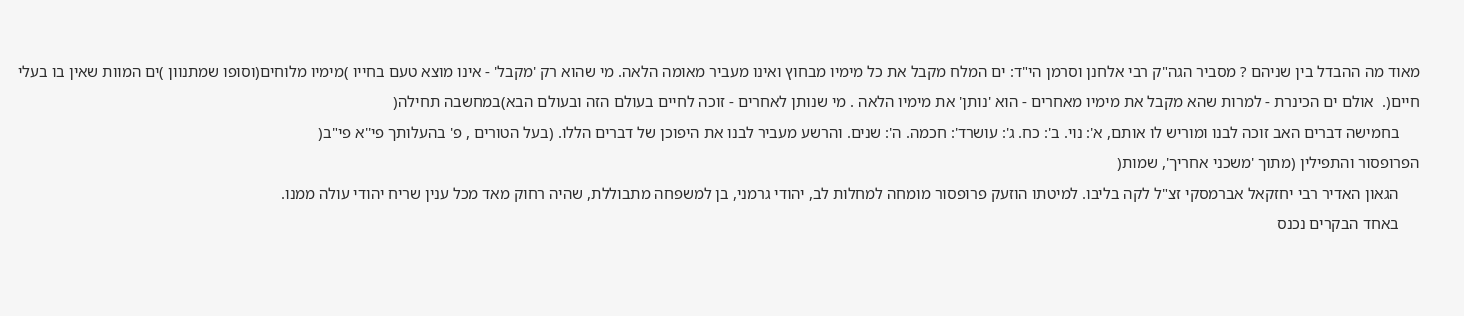מאוד מה ההבדל בין שניהם ? מסביר הגה"ק רבי אלחנן וסרמן הי"ד: ים המלח מקבל את כל מימיו מבחוץ ואינו מעביר מאומה הלאה. מי שהוא רק 'מקבל' - אינו מוצא טעם בחייו )מימיו מלוחים(וסופו שמתנוון )ים המוות שאין בו בעלי חיים(.  אולם ים הכינרת - למרות שהא מקבל את מימיו מאחרים - הוא 'נותן' את מימיו הלאה . מי שנותן לאחרים - זוכה לחיים בעולם הזה ובעולם הבא)במחשבה תחילה(
     בחמישה דברים האב זוכה לבנו ומוריש לו אותם, א': נוי. ב': כח. ג': עושרד': חכמה. ה': שנים. והרשע מעביר לבנו את היפוכן של דברים הללו. (בעל הטורים , פ' בהעלותך פי''א פי"ב(
הפרופסור והתפילין (מתוך 'משכני אחריך', שמות(
     הגאון האדיר רבי יחזקאל אברמסקי זצ"ל לקה בליבו. למיטתו הוזעק פרופסור מומחה למחלות לב, יהודי גרמני, בן למשפחה מתבוללת, שהיה רחוק מאד מכל ענין שריח יהודי עולה ממנו.
     באחד הבקרים נכנס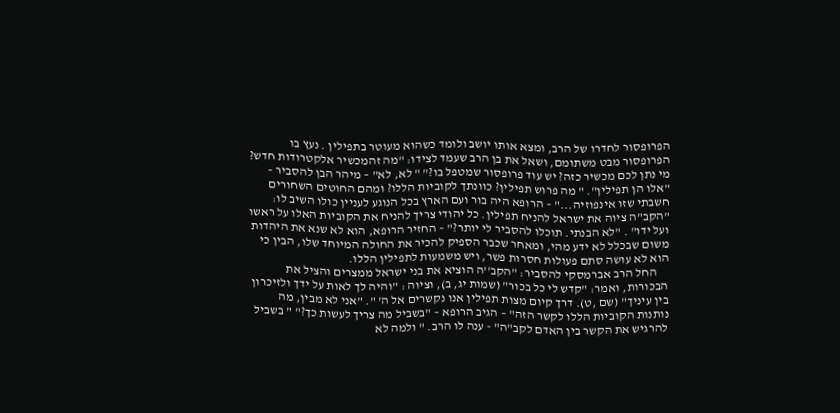הפרופסור לחדרו של הרב, ומצא אותו יושב ולומד כשהוא מעוטר בתפילין . נעץ בו הפרופסור מבט משתומם, ושאל את בן הרב שעמד לצידו: "מה זהמכשיר אלקטרודות חדש? מי נתן לכם מכשיר כזה? יש עוד פרופסור שמטפל בו?" " לא, לא" – מיהר הבן להסביר – "אלו הן תפילין". " מה פרוש תפילין? כוונתך לקוביות הללו? ומהם החוטים השחורים חשבתי שזו אינפוזיה..." – הרופא היה בור ועם הארץ בכל הנוגע לעניין כולו השיב לו: "הקב"ה ציוה את ישראל להניח תפילין. כל יהודי צריך להניח את הקוביות האלו על ראשו ועל ידו" . "לא הבנתי. תוכלו להסביר לי יותר?" – החזיר הרופא, הוא לא שנא את היהדות משום שבכלל לא ידע מהי, ומאחר שכבר הספיק להכיר את החולה המיוחד שלו, הבין כי הוא לא עושה סתם פעולות חסרות פשר, ויש משמעות לתפילין הללו.
     החל הרב אברמסקי להסביר: "הקב''ה הוציא את בני ישראל ממצרים והציל את הבכורות, ואמר: "קדש לי כל בכור" (שמות יג, ב), וציוה : "והיה לך לאות על ידך ולזיכרון בין עיניך" (שם ,ט). דרך קיום מצות תפילין אנו נקשרים אל ה' ". "אני לא מבין, מה נותנות הקוביות הללו לקשר הזה" – הגיב הרופא – "בשביל מה צריך לעשות כך?" " בשביל להרגיש את הקשר בין האדם לקב"ה" - ענה לו הרב. " ולמה לא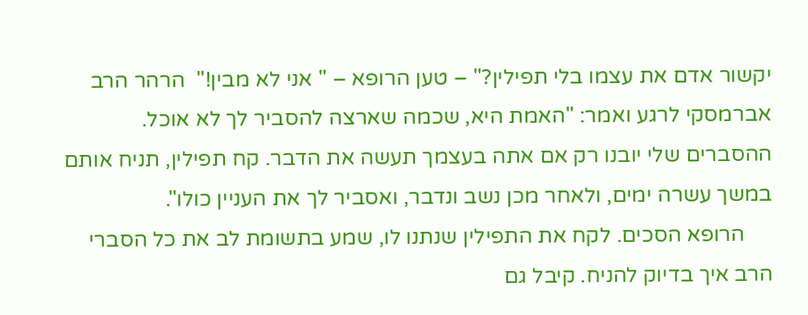יקשור אדם את עצמו בלי תפילין?" – טען הרופא – " אני לא מבין!"  הרהר הרב אברמסקי לרגע ואמר: "האמת היא, שכמה שארצה להסביר לך לא אוכל. ההסברים שלי יובנו רק אם אתה בעצמך תעשה את הדבר. קח תפילין, תניח אותם במשך עשרה ימים, ולאחר מכן נשב ונדבר, ואסביר לך את העניין כולו".
     הרופא הסכים. לקח את התפילין שנתנו לו, שמע בתשומת לב את כל הסברי הרב איך בדיוק להניח. קיבל גם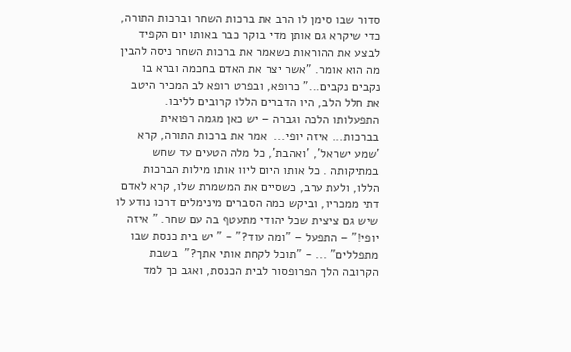סדור שבו סימן לו הרב את ברכות השחר וברכות התורה, כדי שיקרא גם אותן מדי בוקר כבר באותו יום הקפיד לבצע את ההוראות כשאמר את ברכות השחר ניסה להבין מה הוא אומר. "אשר יצר את האדם בחכמה וברא בו נקבים נקבים..." כרופא, ובפרט רופא לב המכיר היטב את חלל הלב, היו הדברים הללו קרובים לליבו. התפעלותו הלכה וגברה – יש כאן מגמה רפואית בברכות... איזה יופי...  אמר את ברכות התורה, קרא 'שמע ישראל', 'ואהבת', כל מלה הטעים עד שחש במתיקותה . כל אותו היום ליוו אותו מילות הברכות הללו, ולעת ערב, כשסיים את המשמרת שלו, קרא לאדם דתי ממכריו, וביקש כמה הסברים מינימלים דרכו נודע לו שיש גם ציצית שכל יהודי מתעטף בה עם שחר. " איזה יופי!" – התפעל – "ומה עוד?" - " יש בית כנסת שבו מתפללים" ... - "תוכל לקחת אותי אתך?"  בשבת הקרובה הלך הפרופסור לבית הכנסת, ואגב כך למד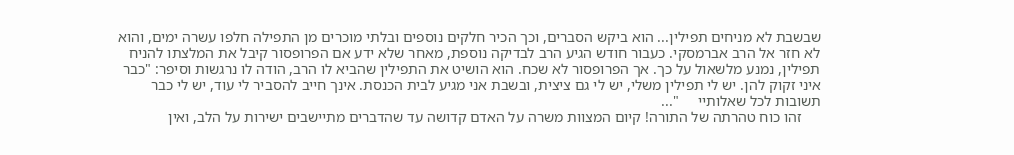שבשבת לא מניחים תפילין... הוא ביקש הסברים, וכך הכיר חלקים נוספים ובלתי מוכרים מן התפילה חלפו עשרה ימים, והוא לא חזר אל הרב אברמסקי. כעבור חודש הגיע הרב לבדיקה נוספת, מאחר שלא ידע אם הפרופסור קיבל את המלצתו להניח תפילין, נמנע מלשאול על כך. אך הפרופסור לא שכח. הוא הושיט את התפילין שהביא לו הרב, הודה לו נרגשות וסיפר: "כבר איני זקוק להן. יש לי תפילין משלי, יש לי גם ציצית, ובשבת אני מגיע לבית הכנסת. אינך חייב להסביר לי עוד, יש לי כבר תשובות לכל שאלותיי     "...
     זהו כוח טהרתה של התורה! קיום המצוות משרה על האדם קדושה עד שהדברים מתיישבים ישירות על הלב, ואין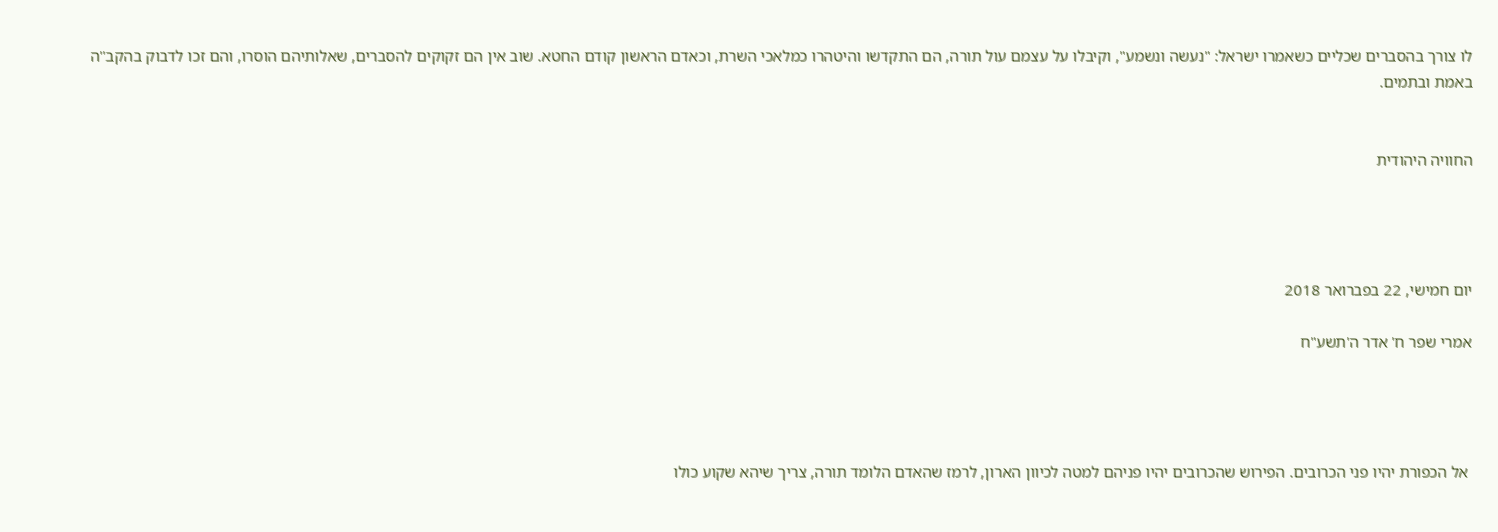לו צורך בהסברים שכליים כשאמרו ישראל: "נעשה ונשמע", וקיבלו על עצמם עול תורה, הם התקדשו והיטהרו כמלאכי השרת, וכאדם הראשון קודם החטא. שוב אין הם זקוקים להסברים, שאלותיהם הוסרו, והם זכו לדבוק בהקב''ה באמת ובתמים.


החוויה היהודית




יום חמישי, 22 בפברואר 2018

אמרי שפר ח' אדר ה'תשע"ח




 אל הכפורת יהיו פני הכרובים. הפירוש שהכרובים יהיו פניהם למטה לכיוון הארון, לרמז שהאדם הלומד תורה, צריך שיהא שקוע כולו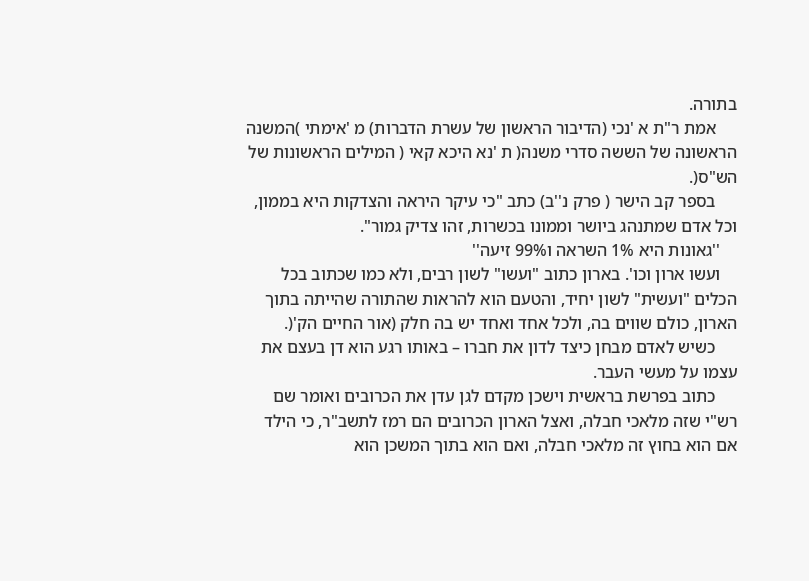בתורה.
     אמת ר"ת א 'נכי (הדיבור הראשון של עשרת הדברות) מ 'אימתי )המשנה הראשונה של הששה סדרי משנה( ת 'נא היכא קאי ( המילים הראשונות של הש"ס(.
     בספר קב הישר ( פרק נ''ב) כתב "כי עיקר היראה והצדקות היא בממון, וכל אדם שמתנהג ביושר וממונו בכשרות, זהו צדיק גמור".
    ''גאונות היא 1% השראה ו99% זיעה''
    ועשו ארון וכו'. בארון כתוב "ועשו" לשון רבים, ולא כמו שכתוב בכל הכלים "ועשית" לשון יחיד, והטעם הוא להראות שהתורה שהייתה בתוך הארון, כולם שווים בה, ולכל אחד ואחד יש בה חלק (אור החיים הק'(.
     כשיש לאדם מבחן כיצד לדון את חברו – באותו רגע הוא דן בעצם את עצמו על מעשי העבר.
     כתוב בפרשת בראשית וישכן מקדם לגן עדן את הכרובים ואומר שם רש"י שזה מלאכי חבלה, ואצל הארון הכרובים הם רמז לתשב"ר, כי הילד אם הוא בחוץ זה מלאכי חבלה, ואם הוא בתוך המשכן הוא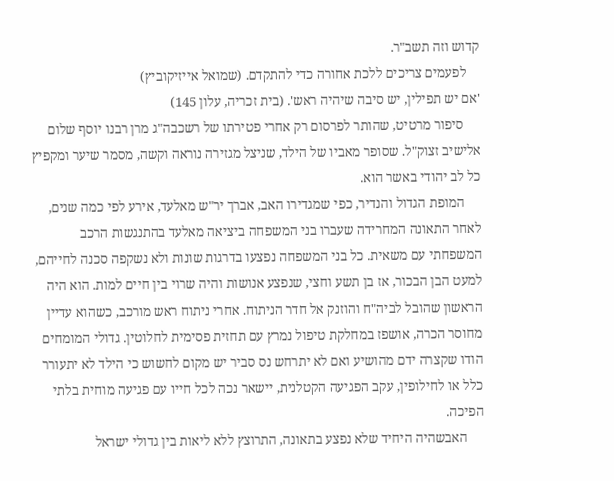קדוש וזה תשב"ר.
    לפעמים צריכים ללכת אחורה כדי להתקדם. (שמואל אייזיקוביץ)
'אם יש תפילין, יש סיבה שיהיה ראש'. (בית זכריה, עלון 145)
     סיפור מרטיט, שהותר לפרסום רק אחרי פטירתו של רשכבה"ג מרן רבנו יוסף שלום אלישיב זצוק"ל. שסופר מאביו של הילד, שניצל מגזירה נוראה וקשה, מסמר שיער ומקפיץ כל לב יהודי באשר הוא.
     המופת הגדול והנדיר, כפי שמגדירו האב, אברך יר"ש מאלעד, אירע לפי כמה שנים, לאחר התאונה המחרידה שעברו בני המשפחה ביציאה מאלעד בהתנגשות הרכב המשפחתי עם משאית. כל בני המשפחה נפצעו בדרגות שונות ולא נשקפה סכנה לחייהם, למעט הבן הבכור, אז בן תשע וחצי, שנפצע אנושות והיה שרוי בין חיים למות. הוא היה הראשון שהובל לביה"ח והוזנק אל חדר הניתוח. אחרי ניתוח ראש מורכב, כשהוא עדיין מחוסר הכרה, אושפז במחלקת טיפול נמרץ עם תחזית פסימית לחלוטין. גדולי המומחים הודו שקצרה ידם מהושיע ואם לא יתרחש נס סביר יש מקום לחשוש כי הילד לא יתעורר כלל או לחילופין, עקב הפגיעה הקטלנית, יישאר נכה לכל חייו עם פגיעה מוחית בלתי הפיכה.
     האבשהיה היחיד שלא נפצע בתאונה, התרוצץ ללא ליאות בין גדולי ישראל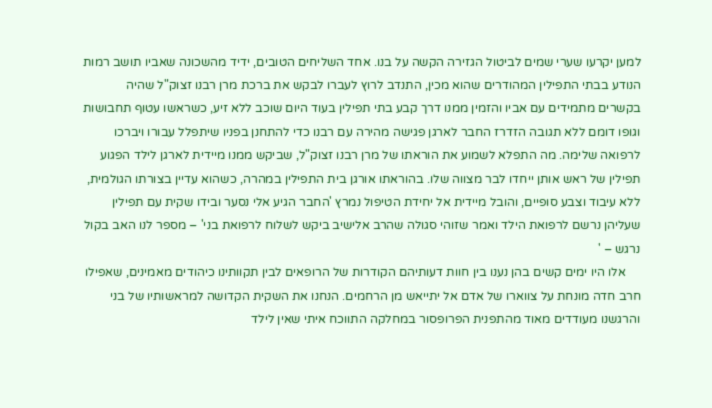למען יקרעו שערי שמים לביטול הגזירה הקשה על בנו. אחד השליחים הטובים, ידיד מהשכונה שאביו תושב רמות הנודע בבתי התפילין המהודרים שהוא מכין, התנדב לרוץ לעברו לבקש את ברכת מרן רבנו זצוק"ל שהיה בקשרים מתמידים עם אביו והזמין ממנו דרך קבע בתי תפילין בעוד היום שוכב ללא זיע, כשראשו עטוף תחבושות וגופו דומם ללא תגובה הזדרז החבר לארגן פגישה מהירה עם רבנו כדי להתחנן בפניו שיתפלל עבורו ויברכו לרפואה שלימה. מה התפלא לשמוע את הוראתו של מרן רבנו זצוק"ל, שביקש ממנו מיידית לארגן לילד הפגוע תפילין של ראש אותן ייחדו לבר מצווה שלו. בהוראתו אורגן בית התפילין במהרה, כשהוא עדיין בצורתו הגולמית, ללא עיבוד וצבע סופיים, והובל מיידית אל יחידת הטיפול נמרץ 'החבר הגיע אלי נסער ובידו שקית עם תפילין שעליהן נרשם לרפואת הילד ואמר שזוהי סגולה שהרב אלישיב ביקש לשלוח לרפואת בני' – מספר לנו האב בקול נרגש – '
     אלו היו ימים קשים בהן נענו בין חוות דעותיהם הקודרות של הרופאים לבין תקוותינו כיהודים מאמינים, שאפילו חרב חדה מונחת על צווארו של אדם אל יתייאש מן הרחמים. הנחנו את השקית הקדושה למראשותיו של בני והרגשנו מעודדים מאוד מהתפנית הפרופסור במחלקה התווכח איתי שאין לילד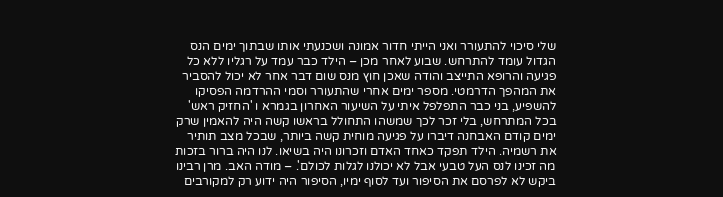שלי סיכוי להתעורר ואני הייתי חדור אמונה ושכנעתי אותו שבתוך ימים הנס הגדול עומד להתרחש. שבוע לאחר מכן – הילד כבר עמד על רגליו ללא כל פגיעה והרופא התייצב והודה שאכן חוץ מנס שום דבר אחר לא יכול להסביר את המהפך הדרמטי. מספר ימים אחרי שהתעורר וסמי ההרדמה הפסיקו להשפיע, בני כבר התפלפל איתי על השיעור האחרון בגמרא ו 'החזיק ראש' בכל המתרחש, בלי זכר לכך שמשהו התחולל בראשו קשה היה להאמין שרק ימים קודם האבחנה דיברו על פגיעה מוחית קשה ביותר, שבכל מצב תותיר את רשמיה. הילד תפקד כאחד האדם וזכרונו היה בשיאו. לנו היה ברור בזכות מה זכינו לנס העל טבעי אבל לא יכולנו לגלות לכולם'. – מודה האב. מרן רבינו ביקש לא לפרסם את הסיפור ועד לסוף ימיו, הסיפור היה ידוע רק למקורבים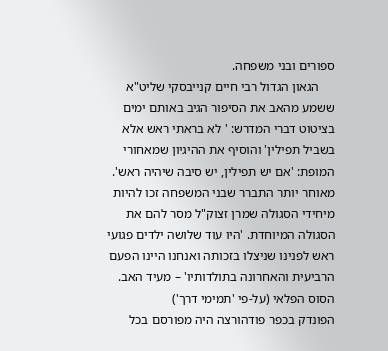ספורים ובני משפחה.
     הגאון הגדול רבי חיים קנייבסקי שליט"א ששמע מהאב את הסיפור הגיב באותם ימים בציטוט דברי המדרש: ' לא בראתי ראש אלא בשביל תפילין' והוסיף את ההיגיון שמאחורי המופת: 'אם יש תפילין, יש סיבה שיהיה ראש'. מאוחר יותר התברר שבני המשפחה זכו להיות מיחידי הסגולה שמרן זצוק"ל מסר להם את הסגולה המיוחדת. 'היו עוד שלושה ילדים פגועי ראש לפנינו שניצלו בזכותה ואנחנו היינו הפעם הרביעית והאחרונה בתולדותיו' – מעיד האב.
הסוס הפלאי (על-פי 'תמימי דרך')
הפונדק בכפר פודהורצה היה מפורסם בכל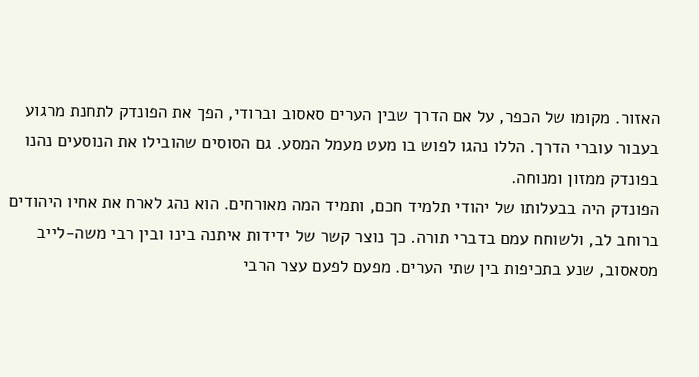האזור. מקומו של הכפר, על אם הדרך שבין הערים סאסוב וברודי, הפך את הפונדק לתחנת מרגוע בעבור עוברי הדרך. הללו נהגו לפוש בו מעט מעמל המסע. גם הסוסים שהובילו את הנוסעים נהנו בפונדק ממזון ומנוחה.
הפונדק היה בבעלותו של יהודי תלמיד חכם, ותמיד המה מאורחים. הוא נהג לארח את אחיו היהודים ברוחב לב, ולשוחח עמם בדברי תורה. כך נוצר קשר של ידידות איתנה בינו ובין רבי משה-לייב מסאסוב, שנע בתכיפות בין שתי הערים. מפעם לפעם עצר הרבי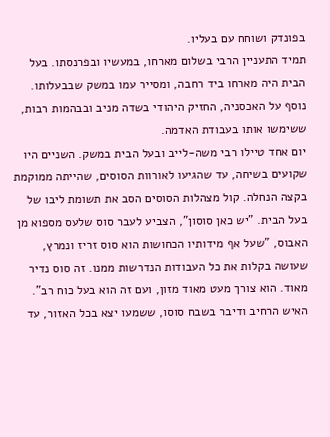בפונדק ושוחח עם בעליו.
תמיד התעניין הרבי בשלום מארחו, במעשיו ובפרנסתו. בעל הבית היה מארחו ביד רחבה, ומסייר עמו במשק שבבעלותו. נוסף על האכסניה, החזיק היהודי בשדה מניב ובבהמות רבות, ששימשו אותו בעבודת האדמה.
יום אחד טיילו רבי משה-לייב ובעל הבית במשק. השניים היו שקועים בשיחה, עד שהגיעו לאורוות הסוסים, שהייתה ממוקמת בקצה הנחלה. קול מצהלות הסוסים הסב את תשומת ליבו של בעל הבית. "יש כאן סוסון", הצביע לעבר סוס שלעס מספוא מן האבוס, "שעל אף מידותיו הכחושות הוא סוס זריז ונמרץ, שעושה בקלות את כל העבודות הנדרשות ממנו. זה סוס נדיר מאוד. הוא צורך מעט מאוד מזון, ועם זה הוא בעל כוח רב".
האיש הרחיב ודיבר בשבח סוסו, ששמעו יצא בכל האזור, עד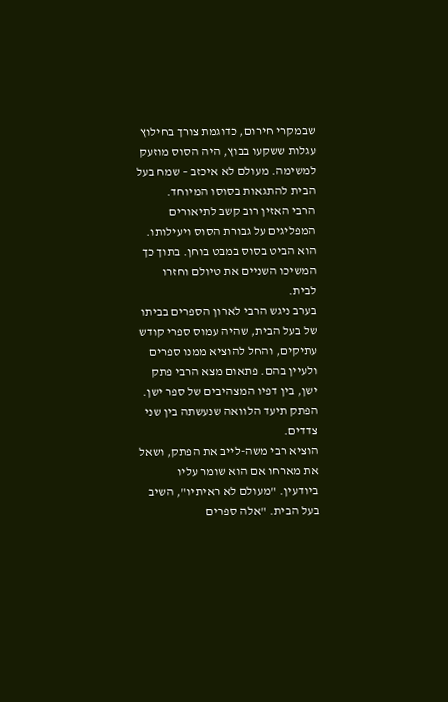שבמקרי חירום, כדוגמת צורך בחילוץ עגלות ששקעו בבוץ, היה הסוס מוזעק למשימה. מעולם לא איכזב – שמח בעל הבית להתגאות בסוסו המיוחד.
הרבי האזין רוב קשב לתיאורים המפליגים על גבורת הסוס ויעילותו. הוא הביט בסוס במבט בוחן. בתוך כך המשיכו השניים את טיולם וחזרו לבית.
בערב ניגש הרבי לארון הספרים בביתו של בעל הבית, שהיה עמוס ספרי קודש עתיקים, והחל להוציא ממנו ספרים ולעיין בהם. פתאום מצא הרבי פתק ישן, בין דפיו המצהיבים של ספר ישן. הפתק תיעד הלוואה שנעשתה בין שני צדדים.
הוציא רבי משה-לייב את הפתק, ושאל את מארחו אם הוא שומר עליו ביודעין. "מעולם לא ראיתיו", השיב בעל הבית. "אלה ספרים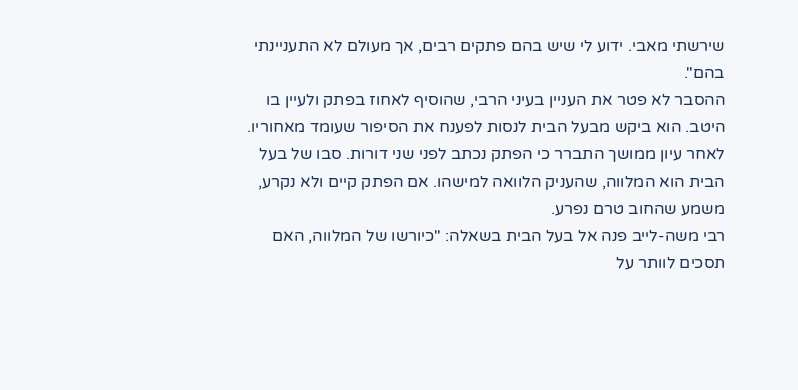שירשתי מאבי. ידוע לי שיש בהם פתקים רבים, אך מעולם לא התעניינתי בהם".
ההסבר לא פטר את העניין בעיני הרבי, שהוסיף לאחוז בפתק ולעיין בו היטב. הוא ביקש מבעל הבית לנסות לפענח את הסיפור שעומד מאחוריו. לאחר עיון ממושך התברר כי הפתק נכתב לפני שני דורות. סבו של בעל הבית הוא המלווה, שהעניק הלוואה למישהו. אם הפתק קיים ולא נקרע, משמע שהחוב טרם נפרע.
רבי משה-לייב פנה אל בעל הבית בשאלה: "כיורשו של המלווה, האם תסכים לוותר על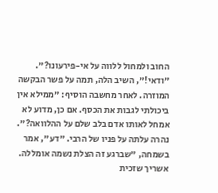החוב ולמחול ללווה על אי-פירעונו?".
"ודאי!", השיב הלה, תמה על פשר הבקשה המוזרה. לאחר מחשבה הוסיף: "ממילא אין ביכולתי לגבות את הכסף. אם כן, מדוע לא אמחל לאותו אדם בלב שלם על ההלוואה?".
נהרה עלתה על פניו של הרבי. "דע", אמר בשמחה, "שברגע זה הצלת נשמה אומללה. אשריך שזכית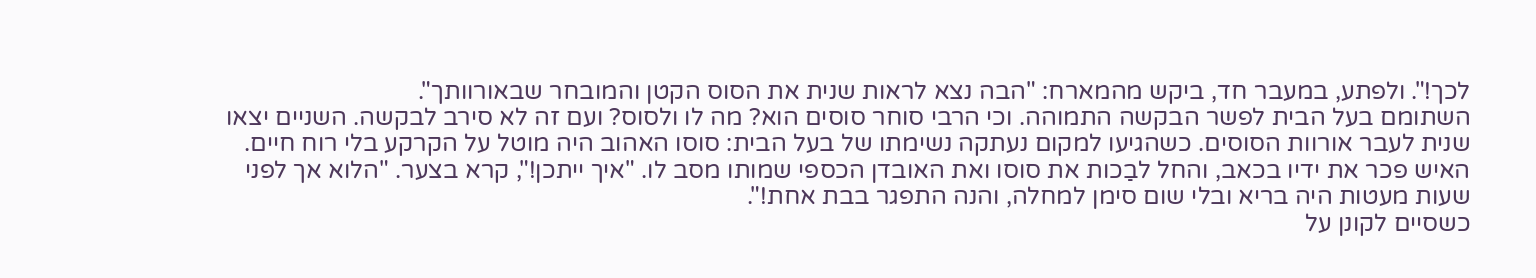לכך!". ולפתע, במעבר חד, ביקש מהמארח: "הבה נצא לראות שנית את הסוס הקטן והמובחר שבאורוותך".
השתומם בעל הבית לפשר הבקשה התמוהה. וכי הרבי סוחר סוסים הוא? מה לו ולסוס? ועם זה לא סירב לבקשה. השניים יצאו שנית לעבר אורוות הסוסים. כשהגיעו למקום נעתקה נשימתו של בעל הבית: סוסו האהוב היה מוטל על הקרקע בלי רוח חיים.
האיש פכר את ידיו בכאב, והחל לבַכות את סוסו ואת האובדן הכספי שמותו מסב לו. "איך ייתכן!", קרא בצער. "הלוא אך לפני שעות מעטות היה בריא ובלי שום סימן למחלה, והנה התפגר בבת אחת!".
כשסיים לקונן על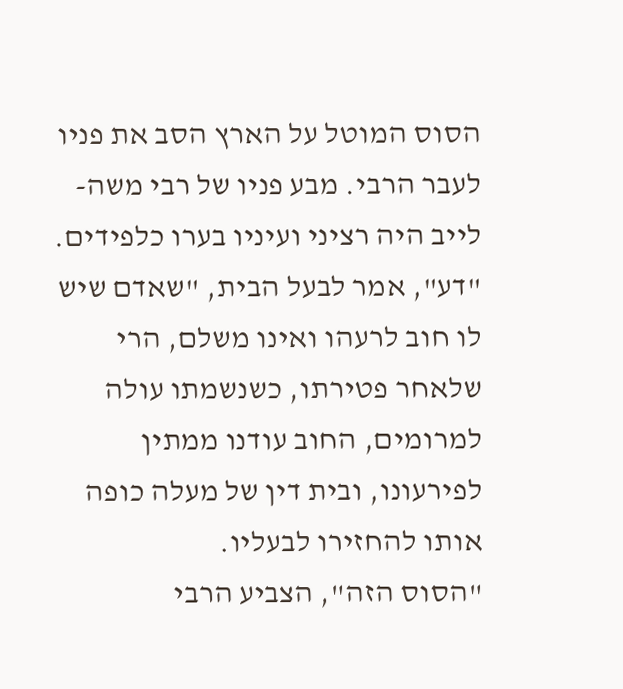הסוס המוטל על הארץ הסב את פניו לעבר הרבי. מבע פניו של רבי משה-לייב היה רציני ועיניו בערו כלפידים. "דע", אמר לבעל הבית, "שאדם שיש לו חוב לרעהו ואינו משלם, הרי שלאחר פטירתו, כשנשמתו עולה למרומים, החוב עודנו ממתין לפירעונו, ובית דין של מעלה כופה אותו להחזירו לבעליו.
"הסוס הזה", הצביע הרבי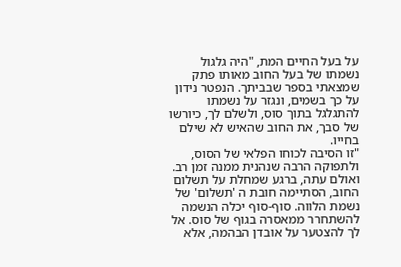על בעל החיים המת, "היה גלגול נשמתו של בעל החוב מאותו פתק שמצאתי בספר שבביתך. הנפטר נידון על כך בשמים, ונגזר על נשמתו להתגלגל בתוך סוס, ולשלם לך, כיורשו של סבך, את החוב שהאיש לא שילם בחייו.
"זו הסיבה לכוחו הפלאי של הסוס, ולתפוקה הרבה שנהנית ממנה זמן רב. ואולם עתה, ברגע שמחלת על תשלום החוב, הסתיימה חובת ה 'תשלום' של נשמת הלווה. סוף-סוף יכלה הנשמה להשתחרר ממאסרה בגוף של סוס. אל לך להצטער על אובדן הבהמה, אלא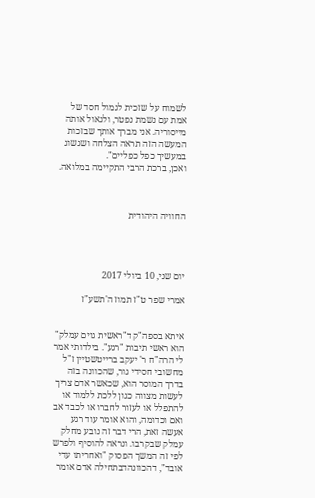לשמוח על שזכית לגמול חסד של אמת עם נשמת נפטר, ולגאול אותה מייסוריה. אני מברך אותך שבזכות המעשה הזה תראה הצלחה ושגשוג במעשיך כפל כפליים".
ואכן, ברכת הרבי התקיימה במלואה.



החוויה היהודית




יום שני, 10 ביולי 2017

אמרי שפר ט"ז תמוז ה'תשע"ז


איתא בספה"ק ד"ראשית גוים עמלק" הוא ראשי תיבות "רגע". בילדותי אמר לי הרה"ח ר' יעקב ברייטשטיין ז"ל מחשובי חסידי גור, שהכוונה בזה בדרך המוסר הוא, שכאשר אדם צריך לעשות מצווה כגון ללכת ללמוד או להתפלל או לעזור לחברו או לכבד אב ואם וכדומה, והוא אומר עוד רגע אעשה זאת, הרי דבר זה נובע מחלק עמלק שבקרבו. ונראה להוסיף ולפרש לפי זה המשך הפסוק "ואחריתו עדי אובד", דהכוונהדבתחילה אדם אומר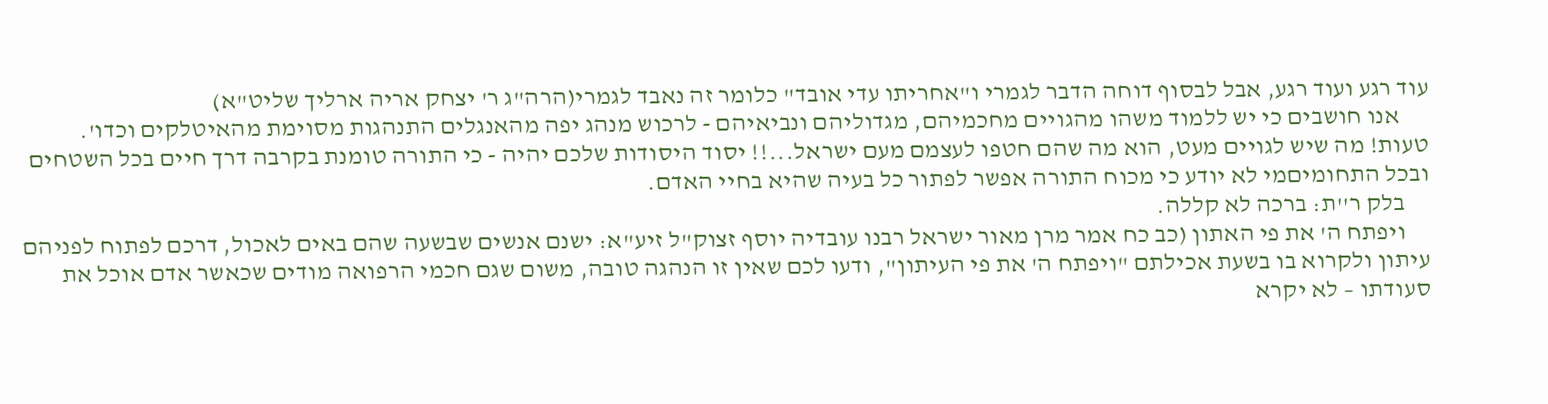עוד רגע ועוד רגע, אבל לבסוף דוחה הדבר לגמרי ו"אחריתו עדי אובד" כלומר זה נאבד לגמרי(הרה"ג ר' יצחק אריה ארליך שליט"א)
      אנו חושבים כי יש ללמוד משהו מהגויים מחכמיהם, מגדוליהם ונביאיהם - לרכוש מנהג יפה מהאנגלים התנהגות מסוימת מהאיטלקים וכדו'. טעות! מה שיש לגויים מעט, הוא מה שהם חטפו לעצמם מעם ישראל...!! יסוד היסודות שלכם יהיה - כי התורה טומנת בקרבה דרך חיים בכל השטחים ובכל התחומיםמי לא יודע כי מכוח התורה אפשר לפתור כל בעיה שהיא בחיי האדם.
     בלק ר''ת: ברכה לא קללה.
     ויפתח ה' את פי האתון (כב כח אמר מרן מאור ישראל רבנו עובדיה יוסף זצוק"ל זיע"א: ישנם אנשים שבשעה שהם באים לאכול, דרכם לפתוח לפניהם עיתון ולקרוא בו בשעת אכילתם "ויפתח ה' את פי העיתון", ודעו לכם שאין זו הנהגה טובה, משום שגם חכמי הרפואה מודים שכאשר אדם אוכל את סעודתו – לא יקרא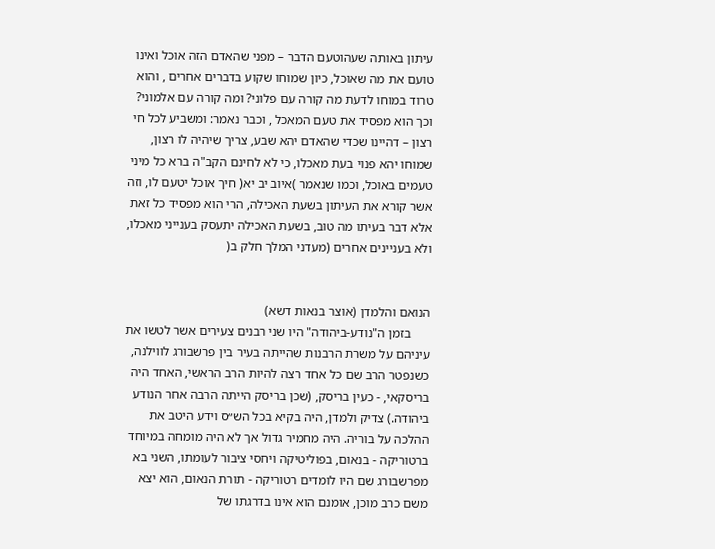עיתון באותה שעהוטעם הדבר – מפני שהאדם הזה אוכל ואינו טועם את מה שאוכל, כיון שמוחו שקוע בדברים אחרים , והוא טרוד במוחו לדעת מה קורה עם פלוני? ומה קורה עם אלמוני? וכך הוא מפסיד את טעם המאכל , וכבר נאמר: ומשביע לכל חי רצון – דהיינו שכדי שהאדם יהא שבע, צריך שיהיה לו רצון, שמוחו יהא פנוי בעת מאכלו, כי לא לחינם הקב"ה ברא כל מיני טעמים באוכל, וכמו שנאמר )איוב יב יא( חיך אוכל יטעם לו, וזה אשר קורא את העיתון בשעת האכילה, הרי הוא מפסיד כל זאת אלא דבר בעיתו מה טוב, בשעת האכילה יתעסק בענייני מאכלו, ולא בעניינים אחרים (מעדני המלך חלק ב(


הנואם והלמדן (אוצר בנאות דשא)
      בזמן ה"נודע-ביהודה" היו שני רבנים צעירים אשר לטשו את עיניהם על משרת הרבנות שהייתה בעיר בין פרשבורג לווילנה, כשנפטר הרב שם כל אחד רצה להיות הרב הראשי, האחד היה בריסקאי, - כעין בריסק, (שכן בריסק הייתה הרבה אחר הנודע ביהודה.) צדיק ולמדן, היה בקיא בכל הש״ס וידע היטב את ההלכה על בוריה. היה מחמיר גדול אך לא היה מומחה במיוחד ברטוריקה - בנאום, בפוליטיקה ויחסי ציבור לעומתו, השני בא מפרשבורג שם היו לומדים רטוריקה - תורת הנאום, הוא יצא משם כרב מוכן, אומנם הוא אינו בדרגתו של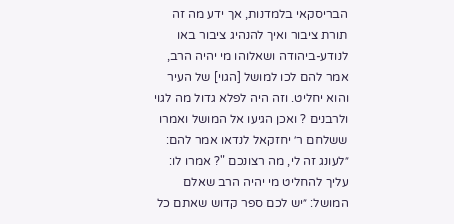הבריסקאי בלמדנות, אך ידע מה זה תורת ציבור ואיך להנהיג ציבור באו לנודע-ביהודה ושאלוהו מי יהיה הרב, אמר להם לכו למושל [הגוי] של העיר והוא יחליט. וזה היה לפלא גדול מה לגוי ולרבנים ? ואכן הגיעו אל המושל ואמרו ששלחם ר׳ יחזקאל לנדאו אמר להם: ״לעונג זה לי, מה רצונכם "? אמרו לו: עליך להחליט מי יהיה הרב שאלם המושל: ״יש לכם ספר קדוש שאתם כל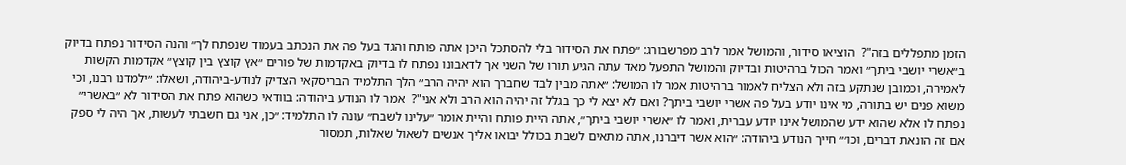הזמן מתפללים בזה"?  הוציאו סידור, והמושל אמר לרב מפרשבורג: ״פתח את הסידור בלי להסתכל היכן אתה פותח והגד בעל פה את הנכתב בעמוד שנפתח לך״ והנה הסידור נפתח בדיוק ב״אשרי יושבי ביתך״ ואמר הכול ברהיטות ובדיוק והמושל התפעל מאד עתה הגיע תורו של השני אך לדאבונו נפתח לו בדיוק באקדמות של פורים ״אץ קוצץ בין קוצץ״ אקדמות הקשות לאמירה, וכמובן שנתקע בזה ולא הצליח לאמור ברהיטות אמר לו המושל: ״אתה מבין לבד שחברך הוא יהיה הרב״ הלך התלמיד הבריסקאי הצדיק לנודע-ביהודה, ושאלו: ״ילמדנו רבנו, וכי משוא פנים יש בתורה, מי אינו יודע בעל פה אשרי יושבי ביתך? ואם לא יצא לי כך בגלל זה יהיה הוא הרב ולא אני"?  אמר לו הנודע ביהודה: בוודאי כשהוא פתח את הסידור לא ״באשרי״ נפתח לו אלא שהוא ידע שהמושל אינו יודע עברית, ואמר לו ״אשרי יושבי ביתך״, אתה היית פותח והיית אומר ״עלינו לשבח״ עונה לו התלמיד: ״כן, אני גם חשבתי לעשות, אך היה לי ספק אם זה הונאת דברים, וכו׳״ חייך הנודע ביהודה: ״הוא אשר דיברנו, אתה מתאים לשבת בכולל יבואו אליך אנשים לשאול שאלות, תמסור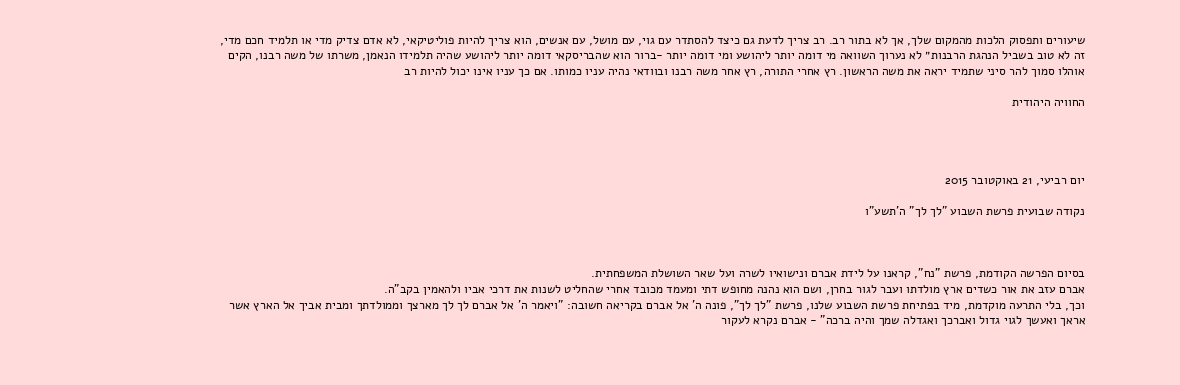שיעורים ותפסוק הלכות מהמקום שלך, אך לא בתור רב. רב צריך לדעת גם כיצד להסתדר עם גוי, עם מושל, עם אנשים, הוא צריך להיות פוליטיקאי, לא אדם צדיק מדי או תלמיד חכם מדי, זה לא טוב בשביל הנהגת הרבנות״ לא נערוך השוואה מי דומה יותר ליהושע ומי דומה יותר -ברור הוא שהבריסקאי דומה יותר ליהושע שהיה תלמידו הנאמן, משרתו של משה רבנו, הקים אוהלו סמוך להר סיני שתמיד יראה את משה הראשון. רץ אחרי התורה, רץ אחר משה רבנו ובוודאי נהיה עניו כמותו. אם כך עניו אינו יכול להיות רב

החוויה היהודית




יום רביעי, 21 באוקטובר 2015

נקודה שבועית פרשת השבוע "לך לך" ה'תשע"ו



בסיום הפרשה הקודמת, פרשת "נח", קראנו על לידת אברם ונישואיו לשרה ועל שאר השושלת המשפחתית.
אברם עזב את אור כשדים ארץ מולדתו ועבר לגור בחרן, ושם הוא נהנה מחופש דתי ומעמד מכובד אחרי שהחליט לשנות את דרכי אביו ולהאמין בקב"ה.
וכך, בלי התרעה מוקדמת, מיד בפתיחת פרשת השבוע שלנו, פרשת "לך לך", פונה ה' אל אברם בקריאה חשובה: "ויאמר ה' אל אברם לך לך מארצך וממולדתך ומבית אביך אל הארץ אשר אראך ואעשך לגוי גדול ואברכך ואגדלה שמך והיה ברכה" - אברם נקרא לעקור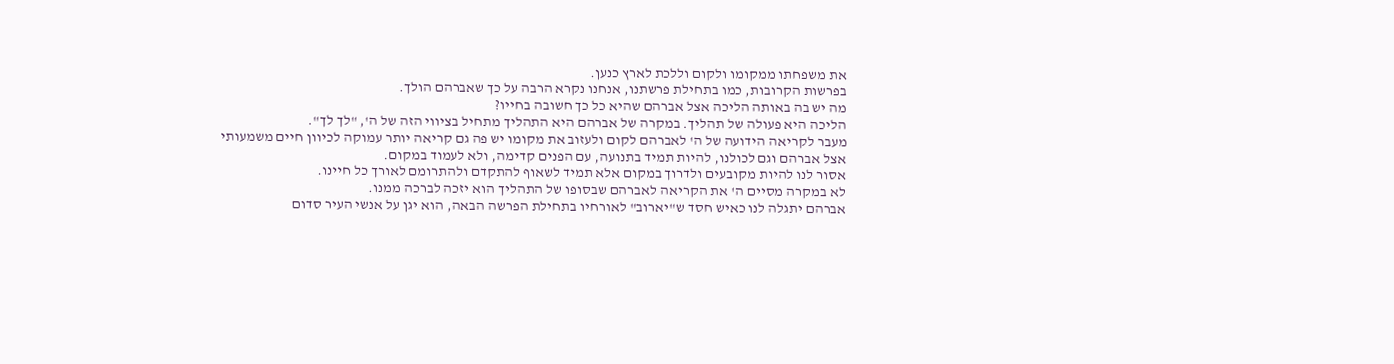את משפחתו ממקומו ולקום וללכת לארץ כנען.
בפרשות הקרובות, כמו בתחילת פרשתנו, אנחנו נקרא הרבה על כך שאברהם הולך.
מה יש בה באותה הליכה אצל אברהם שהיא כל כך חשובה בחייו?
הליכה היא פעולה של תהליך. במקרה של אברהם היא התהליך מתחיל בציווי הזה של ה', "לך לך".
מעבר לקריאה הידועה של ה' לאברהם לקום ולעזוב את מקומו יש פה גם קריאה יותר עמוקה לכיוון חיים משמעותי אצל אברהם וגם לכולנו, להיות תמיד בתנועה, עם הפנים קדימה, ולא לעמוד במקום.
אסור לנו להיות מקובעים ולדרוך במקום אלא תמיד לשאוף להתקדם ולהתרומם לאורך כל חיינו.
לא במקרה מסיים ה' את הקריאה לאברהם שבסופו של התהליך הוא יזכה לברכה ממנו.
אברהם יתגלה לנו כאיש חסד ש"יארוב" לאורחיו בתחילת הפרשה הבאה, הוא יגן על אנשי העיר סדום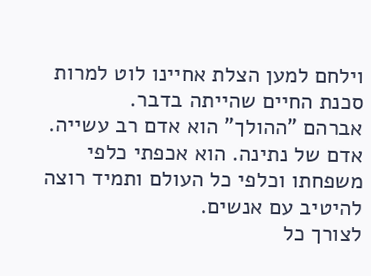וילחם למען הצלת אחיינו לוט למרות סכנת החיים שהייתה בדבר.
אברהם "ההולך" הוא אדם רב עשייה. אדם של נתינה. הוא אכפתי כלפי משפחתו וכלפי כל העולם ותמיד רוצה להיטיב עם אנשים.
לצורך כל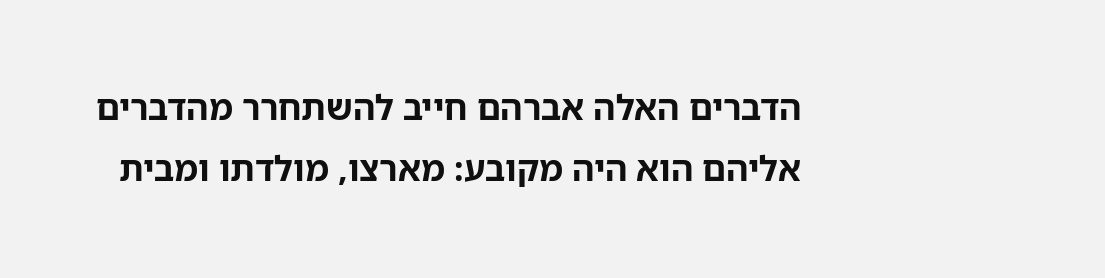הדברים האלה אברהם חייב להשתחרר מהדברים אליהם הוא היה מקובע: מארצו, מולדתו ומבית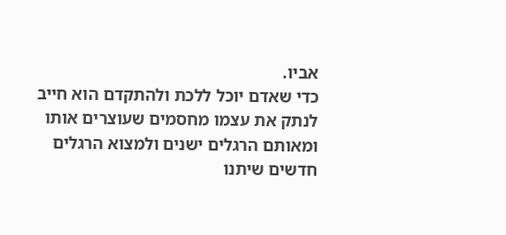אביו.
כדי שאדם יוכל ללכת ולהתקדם הוא חייב לנתק את עצמו מחסמים שעוצרים אותו ומאותם הרגלים ישנים ולמצוא הרגלים חדשים שיתנו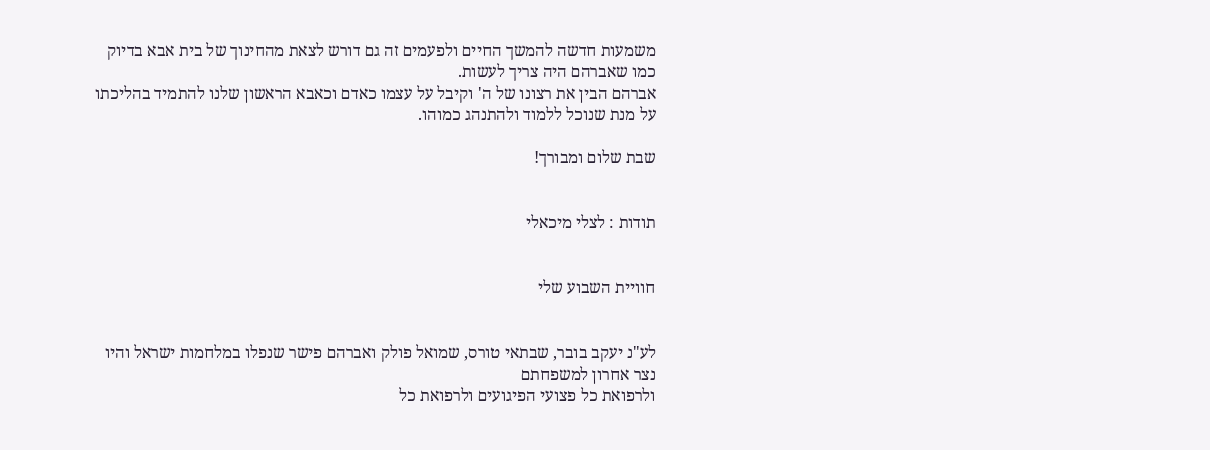משמעות חדשה להמשך החיים ולפעמים זה גם דורש לצאת מהחינוך של בית אבא בדיוק כמו שאברהם היה צריך לעשות.
אברהם הבין את רצונו של ה' וקיבל על עצמו כאדם וכאבא הראשון שלנו להתמיד בהליכתו על מנת שנוכל ללמוד ולהתנהג כמוהו.

שבת שלום ומבורך!


תודות : לצלי מיכאלי


חוויית השבוע שלי


לע"נ יעקב בובר, שבתאי טורס, שמואל פולק ואברהם פישר שנפלו במלחמות ישראל והיו נצר אחרון למשפחתם
ולרפואת כל פצועי הפיגועים ולרפואת כל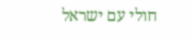חולי עם ישראל